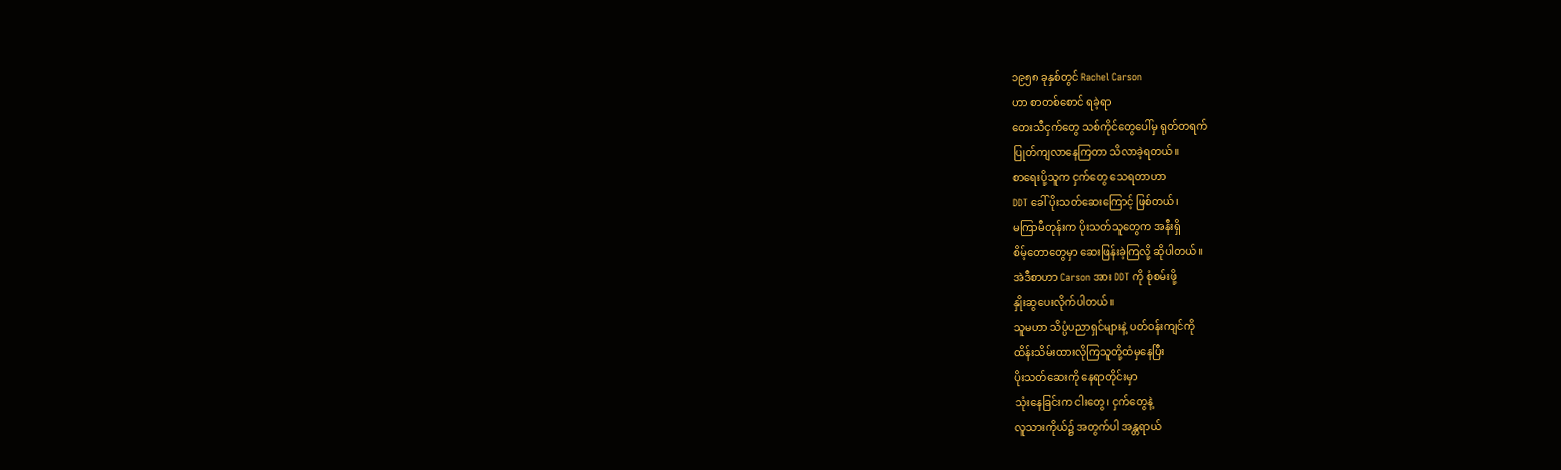၁၉၅၈ ခုနှစ်တွင် Rachel Carson
ဟာ စာတစ်စောင် ရခဲ့ရာ
တေးသီငှက်တွေ သစ်ကိုင်တွေပေါ်မှ ရုတ်တရက်
ပြုတ်ကျလာနေကြတာ သိလာခဲ့ရတယ်။
စာရေးပို့သူက ငှက်တွေ သေရတာဟာ
DDT ခေါ် ပိုးသတ်ဆေးကြောင့် ဖြစ်တယ်၊
မကြာမီတုန်းက ပိုးသတ်သူတွေက အနီးရှိ
စိမ့်တောတွေမှာ ဆေးဖြန်းခဲ့ကြလို့ ဆိုပါတယ်။
အဲဒီစာဟာ Carson အား DDT ကို စုံစမ်းဖို့
နှိုးဆွပေးလိုက်ပါတယ်။
သူမဟာ သိပ္ပံပညာရှင်များနဲ့ ပတ်ဝန်းကျင်ကို
ထိန်းသိမ်းထားလိုကြသူတို့ထံမှနေပြီး
ပိုးသတ်ဆေးကို နေရာတိုင်းမှာ
သုံးနေခြင်းက ငါးတွေ၊ ငှက်တွေနဲ့
လူသားကိုယ်၌ အတွက်ပါ အန္တရာယ်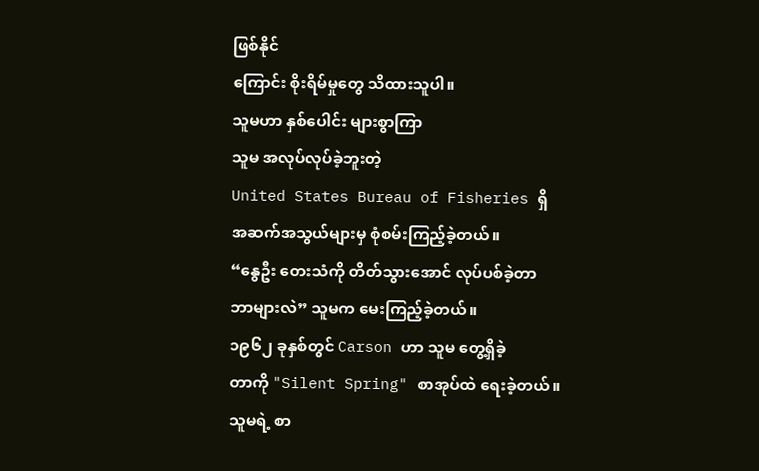ဖြစ်နိုင်
ကြောင်း စိုးရိမ်မှုတွေ သိထားသူပါ။
သူမဟာ နှစ်ပေါင်း များစွာကြာ
သူမ အလုပ်လုပ်ခဲ့ဘူးတဲ့
United States Bureau of Fisheries ရှိ
အဆက်အသွယ်များမှ စုံစမ်းကြည့်ခဲ့တယ်။
“နွေဦး တေးသံကို တိတ်သွားအောင် လုပ်ပစ်ခဲ့တာ
ဘာများလဲ” သူမက မေးကြည့်ခဲ့တယ်။
၁၉၆၂ ခုနှစ်တွင် Carson ဟာ သူမ တွေ့ရှိခဲ့
တာကို "Silent Spring" စာအုပ်ထဲ ရေးခဲ့တယ်။
သူမရဲ့ စာ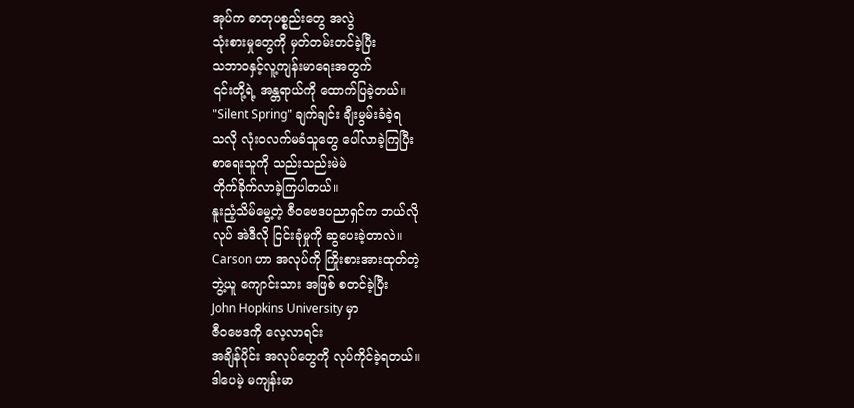အုပ်က ဓာတုပစ္စည်းတွေ အလွဲ
သုံးစားမှုတွေကို မှတ်တမ်းတင်ခဲ့ပြီး
သဘာဝနှင့်လူ့ကျန်းမာရေးအတွက်
၎င်းတို့ရဲ့ အန္တရာယ်ကို ထောက်ပြခဲ့တယ်။
"Silent Spring" ချက်ချင်း ချီးမွမ်းခံခဲ့ရ
သလို လုံးဝလက်မခံသူတွေ ပေါ်လာခဲ့ကြပြီး
စာရေးသူကို သည်းသည်းမဲမဲ
တိုက်ခိုက်လာခဲ့ကြပါတယ်။
နူးညံ့သိမ်မွေ့တဲ့ ဇီဝဗေဒပညာရှင်က ဘယ်လို
လုပ် အဲဒီလို ငြင်းခုံမှုကို ဆွပေးခဲ့တာလဲ။
Carson ဟာ အလုပ်ကို ကြိုးစားအားထုတ်တဲ့
ဘွဲ့ယူ ကျောင်းသား အဖြစ် စတင်ခဲ့ပြီး
John Hopkins University မှာ
ဇီဝဗေဒကို လေ့လာရင်း
အချိန်ပိုင်း အလုပ်တွေကို လုပ်ကိုင်ခဲ့ရတယ်။
ဒါပေမဲ့ မကျန်းမာ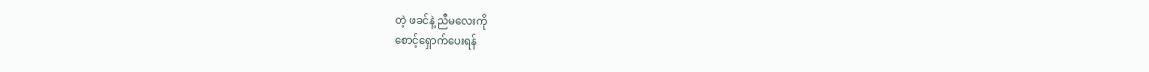တဲ့ ဖခင်နဲ့ ညီမလေးကို
စောင့်ရှောက်ပေးရန်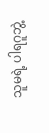သူမရဲ့ ပါရဂူဘွဲ့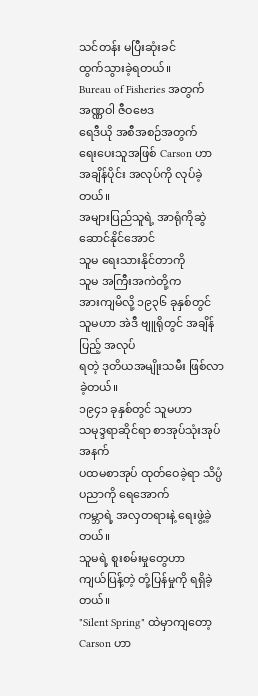သင်တန်း မပြီးဆုံးခင်
ထွက်သွားခဲ့ရတယ်။
Bureau of Fisheries အတွက် အဏ္ဏဝါ ဇီဝဗေဒ
ရေဒီယို အစီအစဉ်အတွက်
ရေးပေးသူအဖြစ် Carson ဟာ
အချိန်ပိုင်း အလုပ်ကို လုပ်ခဲ့တယ်။
အများပြည်သူရဲ့ အာရုံကိုဆွဲဆောင်နိုင်အောင်
သူမ ရေးသားနိုင်တာကို
သူမ အကြီးအကဲတို့က
အားကျမိလို့ ၁၉၃၆ ခုနှစ်တွင်
သူမဟာ အဲဒီ ဗျူရိုတွင် အချိန်ပြည့် အလုပ်
ရတဲ့ ဒုတိယအမျိုးသမီး ဖြစ်လာခဲ့တယ်။
၁၉၄၁ ခုနှစ်တွင် သူမဟာ
သမုဒ္ဒရာဆိုင်ရာ စာအုပ်သုံးအုပ်အနက်
ပထမစာအုပ် ထုတ်ဝေခဲ့ရာ သိပ္ပံပညာကို ရေအောက်
ကမ္ဘာရဲ့ အလှတရားနဲ့ ရေးဖွဲ့ခဲ့တယ်။
သူမရဲ့ စူးစမ်းမှုတွေဟာ
ကျယ်ပြန့်တဲ့ တုံ့ပြန်မှုကို ရရှိခဲ့တယ်။
"Silent Spring" ထဲမှာကျတော့ Carson ဟာ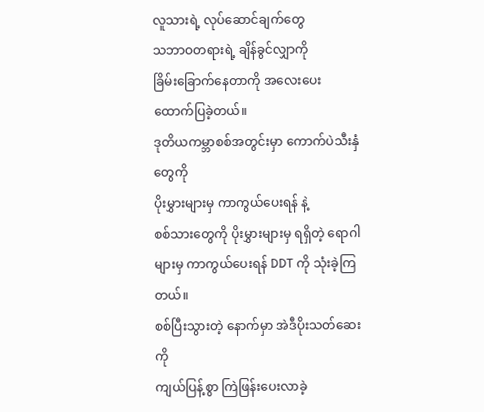လူသားရဲ့ လုပ်ဆောင်ချက်တွေ
သဘာဝတရားရဲ့ ချိန်ခွင်လျှာကို
ခြိမ်းခြောက်နေတာကို အလေးပေး ထောက်ပြခဲ့တယ်။
ဒုတိယကမ္ဘာစစ်အတွင်းမှာ ကောက်ပဲသီးနှံတွေကို
ပိုးမွှားများမှ ကာကွယ်ပေးရန် နဲ့
စစ်သားတွေကို ပိုးမွှားများမှ ရရှိတဲ့ ရောဂါ
များမှ ကာကွယ်ပေးရန် DDT ကို သုံးခဲ့ကြတယ်။
စစ်ပြီးသွားတဲ့ နောက်မှာ အဲဒီပိုးသတ်ဆေးကို
ကျယ်ပြန့်စွာ ကြဲဖြန်းပေးလာခဲ့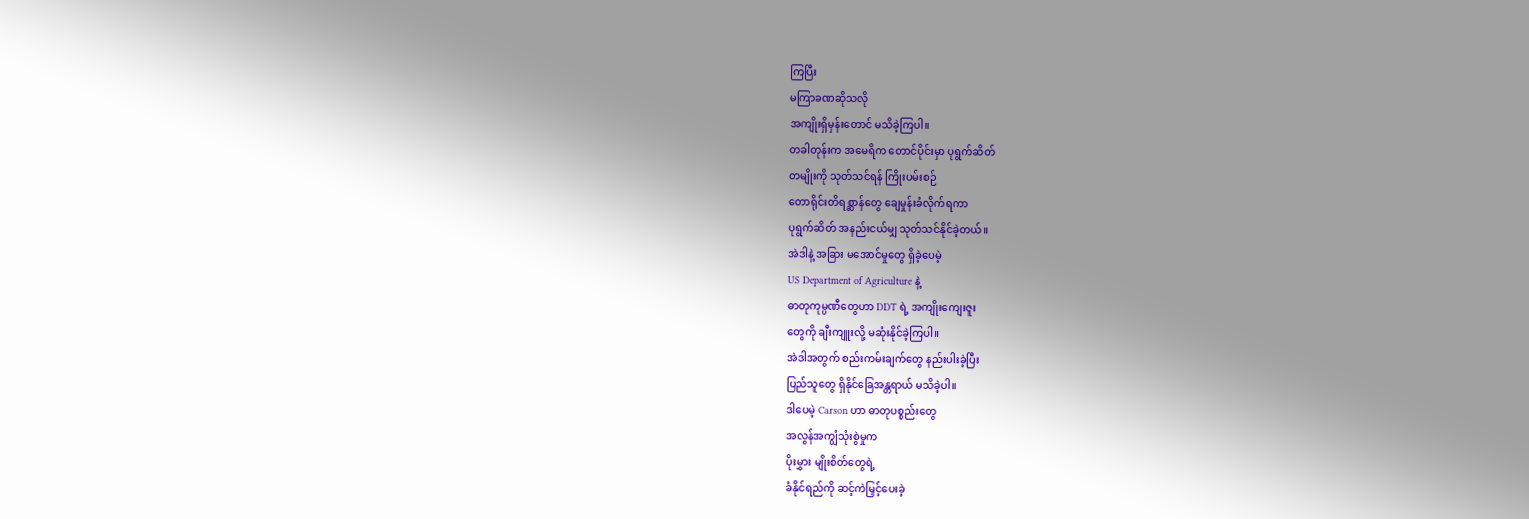ကြပြီး
မကြာခဏဆိုသလို
အကျိုးရှိမှန်းတောင် မသိခဲ့ကြပါ။
တခါတုန်းက အမေရိက တောင်ပိုင်းမှာ ပုရွက်ဆိတ်
တမျိုးကို သုတ်သင်ရန် ကြိုးပမ်းစဉ်
တောရိုင်းတိရစ္ဆာန်တွေ ချေမှုန်းခံလိုက်ရကာ
ပုရွက်ဆိတ် အနည်းငယ်မျှ သုတ်သင်နိုင်ခဲ့တယ်။
အဲဒါနဲ့ အခြား မအောင်မှုတွေ ရှိခဲ့ပေမဲ့
US Department of Agriculture နဲ့
ဓာတုကုမ္ပဏီတွေဟာ DDT ရဲ့ အကျိုးကျေးဇူး
တွေကို ချီးကျူးလို့ မဆုံးနိုင်ခဲ့ကြပါ။
အဲဒါအတွက် စည်းကမ်းချက်တွေ နည်းပါးခဲ့ပြီး
ပြည်သူတွေ ရှိနိုင်ခြေအန္တရာယ် မသိခဲ့ပါ။
ဒါပေမဲ့ Carson ဟာ ဓာတုပစ္စည်းတွေ
အလွန်အကျွံသုံးစွဲမှုက
ပိုးမွှား မျိုးစိတ်တွေရဲ့
ခံနိုင်ရည်ကို ဆင့်ကဲမြှင့်ပေးခဲ့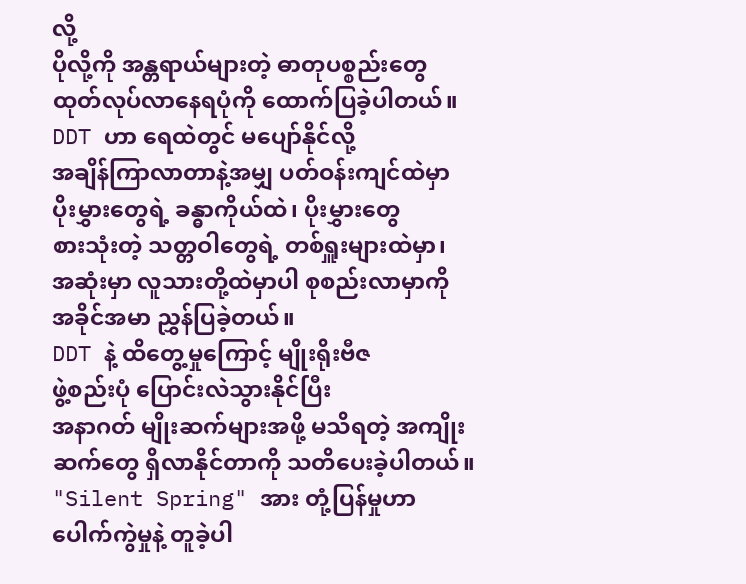လို့
ပိုလို့ကို အန္တရာယ်များတဲ့ ဓာတုပစ္စည်းတွေ
ထုတ်လုပ်လာနေရပုံကို ထောက်ပြခဲ့ပါတယ်။
DDT ဟာ ရေထဲတွင် မပျော်နိုင်လို့
အချိန်ကြာလာတာနဲ့အမျှ ပတ်ဝန်းကျင်ထဲမှာ
ပိုးမွှားတွေရဲ့ ခန္ဓာကိုယ်ထဲ၊ ပိုးမွှားတွေ
စားသုံးတဲ့ သတ္တဝါတွေရဲ့ တစ်ရှူးများထဲမှာ၊
အဆုံးမှာ လူသားတို့ထဲမှာပါ စုစည်းလာမှာကို
အခိုင်အမာ ညွှန်ပြခဲ့တယ်။
DDT နဲ့ ထိတွေ့မှုကြောင့် မျိုးရိုးဗီဇ
ဖွဲ့စည်းပုံ ပြောင်းလဲသွားနိုင်ပြီး
အနာဂတ် မျိုးဆက်များအဖို့ မသိရတဲ့ အကျိုး
ဆက်တွေ ရှိလာနိုင်တာကို သတိပေးခဲ့ပါတယ်။
"Silent Spring" အား တုံ့ပြန်မှုဟာ
ပေါက်ကွဲမှုနဲ့ တူခဲ့ပါ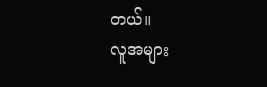တယ်။
လူအများ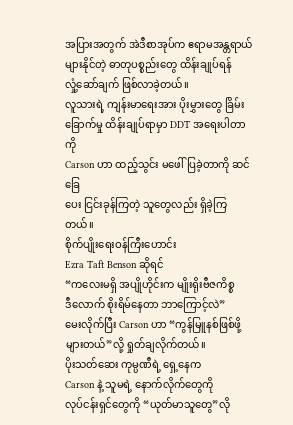အပြားအတွက် အဲဒီစာအုပ်က ဧရာမအန္တရာယ်
များနိုင်တဲ့ ဓာတုပစ္စည်းတွေ ထိန်းချုပ်ရန်
လှုံ့ဆော်ချက် ဖြစ်လာခဲ့တယ်။
လူသားရဲ့ ကျန်းမာရေးအား ပိုးမွှားတွေ ခြိမ်း
ခြောက်မှု ထိန်းချုပ်ရာမှာ DDT အရေးပါတာကို
Carson ဟာ ထည့်သွင်း မဖေါ်ပြခဲ့တာကို ဆင်ခြေ
ပေး ငြင်းခုန်ကြတဲ့ သူတွေလည်း ရှိခဲ့ကြတယ်။
စိုက်ပျိုးရေးဝန်ကြီးဟောင်း
Ezra Taft Benson ဆိုရင်
“ကလေးမရှိ အပျိုဟိုင်းက မျိုးရိုးဗီဇကိစ္စ
ဒီလောက် စိုးရိမ်နေတာ ဘာကြောင့်လဲ”
မေးလိုက်ပြီး Carson ဟာ “ကွန်မြူနစ်ဖြစ်ဖို့
များတယ်”လို့ ရှုတ်ချလိုက်တယ်။
ပိုးသတ်ဆေး ကုမ္ပဏီရဲ့ ရှေ့နေက
Carson နဲ့ သူမရဲ့ နောက်လိုက်တွေကို
လုပ်ငန်းရှင်တွေကို “ယုတ်မာသူတွေ”လို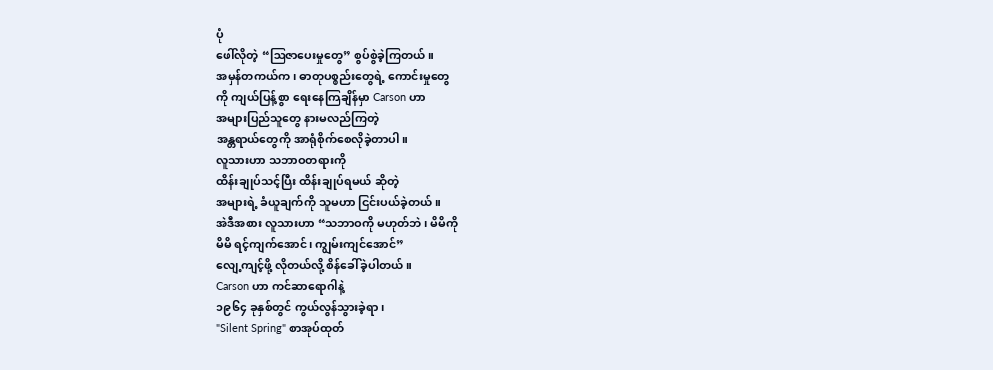ပုံ
ဖေါ်လိုတဲ့ “ဩဇာပေးမှုတွေ” စွပ်စွဲခဲ့ကြတယ်။
အမှန်တကယ်က၊ ဓာတုပစ္စည်းတွေရဲ့ ကောင်းမှုတွေ
ကို ကျယ်ပြန့်စွာ ရေးနေကြချိန်မှာ Carson ဟာ
အများပြည်သူတွေ နားမလည်ကြတဲ့
အန္တရာယ်တွေကို အာရုံစိုက်စေလိုခဲ့တာပါ။
လူသားဟာ သဘာဝတရားကို
ထိန်းချုပ်သင့်ပြီး ထိန်းချုပ်ရမယ် ဆိုတဲ့
အများရဲ့ ခံယူချက်ကို သူမဟာ ငြင်းပယ်ခဲ့တယ်။
အဲဒီအစား လူသားဟာ “သဘာဝကို မဟုတ်ဘဲ၊ မိမိကို
မိမိ ရင့်ကျက်အောင်၊ ကျွမ်းကျင်အောင်”
လျေ့ကျင့်ဖို့ လိုတယ်လို့ စိန်ခေါ်ခဲ့ပါတယ်။
Carson ဟာ ကင်ဆာရောဂါနဲ့
၁၉၆၄ ခုနှစ်တွင် ကွယ်လွန်သွားခဲ့ရာ၊
"Silent Spring" စာအုပ်ထုတ်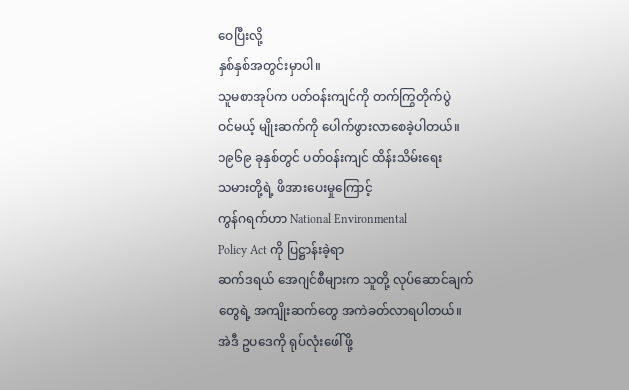ဝေပြီးလို့
နှစ်နှစ်အတွင်းမှာပါ။
သူမစာအုပ်က ပတ်ဝန်းကျင်ကို တက်ကြွတိုက်ပွဲ
ဝင်မယ့် မျိုးဆက်ကို ပေါက်ဖွားလာစေခဲ့ပါတယ်။
၁၉၆၉ ခုနှစ်တွင် ပတ်ဝန်းကျင် ထိန်းသိမ်းရေး
သမားတို့ရဲ့ ဖိအားပေးမှုကြောင့်
ကွန်ဂရက်ဟာ National Environmental
Policy Act ကို ပြဋ္ဌာန်းခဲ့ရာ
ဆက်ဒရယ် အေဂျင်စီများက သူတို့ လုပ်ဆောင်ချက်
တွေရဲ့ အကျိုးဆက်တွေ အကဲခတ်လာရပါတယ်။
အဲဒီ ဥပဒေကို ရုပ်လုံးဖေါ်ဖို့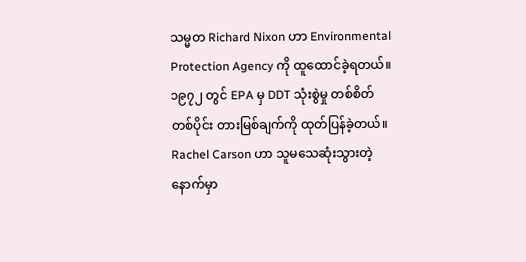သမ္မတ Richard Nixon ဟာ Environmental
Protection Agency ကို ထူထောင်ခဲ့ရတယ်။
၁၉၇၂ တွင် EPA မှ DDT သုံးစွဲမှု တစ်စိတ်
တစ်ပိုင်း တားမြစ်ချက်ကို ထုတ်ပြန်ခဲ့တယ်။
Rachel Carson ဟာ သူမသေဆုံးသွားတဲ့
နောက်မှာ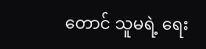တောင် သူမရဲ့ ရေး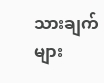သားချက်များ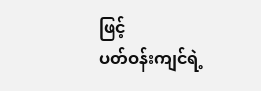ဖြင့်
ပတ်ဝန်းကျင်ရဲ့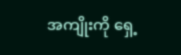အကျိုးကို ရှေ့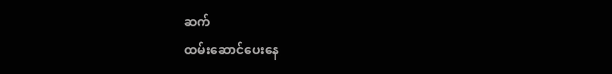ဆက်
ထမ်းဆောင်ပေးနေ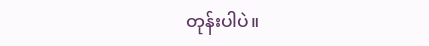တုန်းပါပဲ။